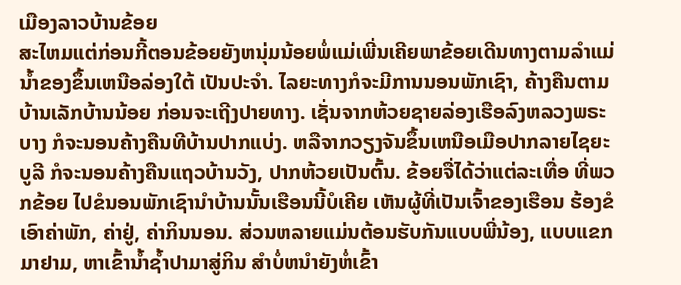ເມືອງລາວບ້ານຂ້ອຍ
ສະໄຫມແຕ່ກ່ອນກີ້ຕອນຂ້ອຍຍັງຫນຸ່ມນ້ອຍພໍ່ແມ່ເພີ່ນເຄີຍພາຂ້ອຍເດີນທາງຕາມລໍາແມ່ນໍ້າຂອງຂຶ້ນເຫນືອລ່ອງໃຕ້ ເປັນປະຈໍາ. ໄລຍະທາງກໍຈະມີການນອນພັກເຊົາ, ຄ້າງຄືນຕາມບ້ານເລັກບ້ານນ້ອຍ ກ່ອນຈະເຖີງປາຍທາງ. ເຊັ່ນຈາກຫ້ວຍຊາຍລ່ອງເຮືອລົງຫລວງພຣະບາງ ກໍຈະນອນຄ້າງຄືນທີບ້ານປາກແບ່ງ. ຫລືຈາກວຽງຈັນຂຶ້ນເຫນືອເມືອປາກລາຍໄຊຍະບູລີ ກໍຈະນອນຄ້າງຄືນແຖວບ້ານວັງ, ປາກຫ້ວຍເປັນຕົ້ນ. ຂ້ອຍຈື່ໄດ້ວ່າແຕ່ລະເທື່ອ ທີ່ພວກຂ້ອຍ ໄປຂໍນອນພັກເຊົານໍາບ້ານນັ້ນເຮືອນນີ້ບໍເຄີຍ ເຫັນຜູ້ທີ່ເປັນເຈົ້າຂອງເຮືອນ ຮ້ອງຂໍເອົາຄ່າພັກ, ຄ່າຢູ່, ຄ່າກິນນອນ. ສ່ວນຫລາຍແມ່ນຕ້ອນຮັບກັນແບບພີ່ນ້ອງ, ແບບແຂກມາຢາມ, ຫາເຂົ້ານໍ້າຊໍ້າປາມາສູ່ກິນ ສໍາບໍ່ຫນໍາຍັງຫໍ່ເຂົ້າ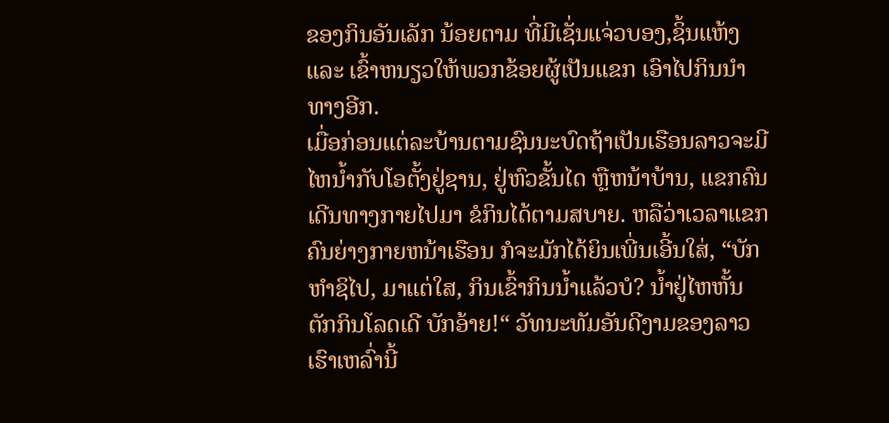ຂອງກິນອັນເລັກ ນ້ອຍຕາມ ທີ່ມີເຊັ່ນແຈ່ວບອງ,ຊິ້ນແຫ້ງແລະ ເຂົ້າຫນຽວໃຫ້ພວກຂ້ອຍຜູ້ເປັນແຂກ ເອົາໄປກິນນໍາທາງອີກ.
ເມື່ອກ່ອນແຕ່ລະບ້ານຕາມຊົນນະບົດຖ້າເປັນເຮືອນລາວຈະມີໄຫນໍ້າກັບໂອຕັ້ງຢູ່ຊານ, ຢູ່ຫົວຂັ້ນໄດ ຫຼືຫນ້າບ້ານ, ແຂກຄົນເດີນທາງກາຍໄປມາ ຂໍກິນໄດ້ຕາມສບາຍ. ຫລືວ່າເວລາແຂກຄົນຍ່າງກາຍຫນ້າເຮືອນ ກໍຈະມັກໄດ້ຍິນເພີ່ນເອີ້ນໃສ່, “ບັກຫໍາຊິໄປ, ມາແຕ່ໃສ, ກິນເຂົ້າກິນນໍ້າແລ້ວບໍ? ນໍ້າຢູ່ໄຫຫັ້ນຕັກກິນໂລດເດີ ບັກອ້າຍ!“ ວັທນະທັມອັນດີງາມຂອງລາວເຮົາເຫລົ່ານີ້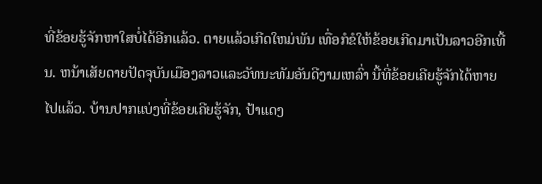ທີ່ຂ້ອຍຮູ້ຈັກຫາໃສບໍ່ໄດ້ອີກແລ້ວ. ຕາຍແລ້ວເກີດໃຫມ່ພັນ ເທື່ອກໍຂໍໃຫ້ຂ້ອຍເກີດມາເປັນລາວອີກເທີ້ນ. ຫນ້າເສັຍດາຍປັດຈຸບັນເມືອງລາວແລະວັທນະທັມອັນດີງາມເຫລົ່າ ນີ້ທີ່ຂ້ອຍເຄີຍຮູ້ຈັກໄດ້ຫາຍໄປແລ້ວ. ບ້ານປາກແບ່ງທີ່ຂ້ອຍເຄີຍຮູ້ຈັກ, ປ້າແດງ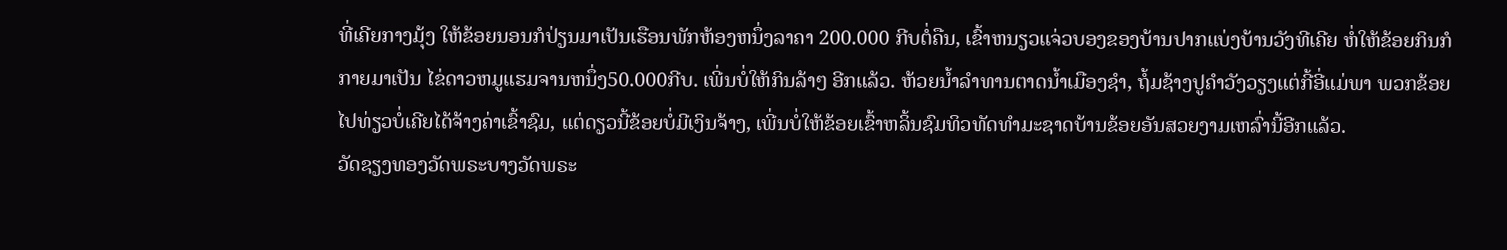ທີ່ເຄີຍກາງມຸ້ງ ໃຫ້ຂ້ອຍນອນກໍປ່ຽນມາເປັນເຮືອນພັກຫ້ອງຫນຶ່ງລາຄາ 200.000 ກີບຕໍ່ຄືນ, ເຂົ້າຫນຽວແຈ່ວບອງຂອງບ້ານປາກແບ່ງບ້ານວັງທີເຄີຍ ຫໍ່ໃຫ້ຂ້ອຍກິນກໍກາຍມາເປັນ ໄຂ່ດາວຫມູແຮມຈານຫນຶ່ງ50.000ກີບ. ເພີ່ນບໍ່ໃຫ້ກິນລ້າໆ ອີກແລ້ວ. ຫ້ວຍນໍ້າລໍາທານຕາດນໍ້າເມືອງຊໍາ, ຖໍ້ມຊ້າງປູຄໍາວັງວຽງແຕ່ກີ້ອີ່ແມ່ພາ ພວກຂ້ອຍ ໄປທ່ຽວບໍ່ເຄີຍໄດ້ຈ້າງຄ່າເຂົ້າຊົມ, ແຕ່ດຽວນີ້ຂ້ອຍບໍ່ມີເງິນຈ້າງ, ເພີ່ນບໍ່ໃຫ້ຂ້ອຍເຂົ້າຫລິ້ນຊົມທິວທັດທໍາມະຊາດບ້ານຂ້ອຍອັນສວຍງາມເຫລົ່ານີ້ອີກແລ້ວ.
ວັດຊຽງທອງວັດພຣະບາງວັດພຣະ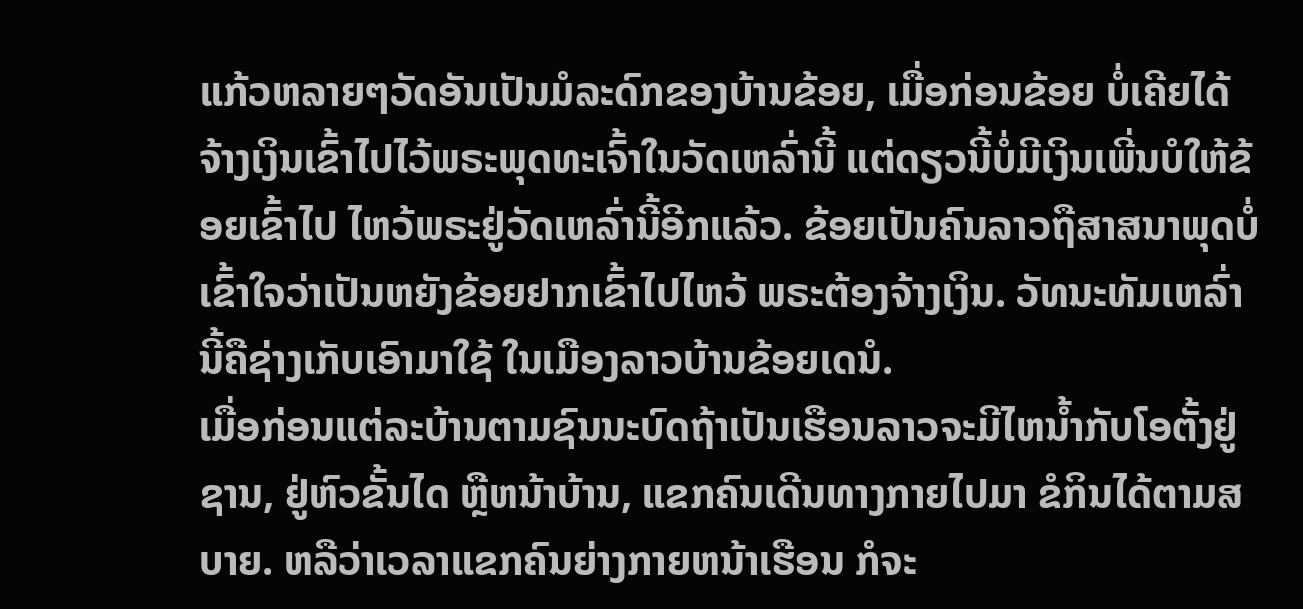ແກ້ວຫລາຍໆວັດອັນເປັນມໍລະດົກຂອງບ້ານຂ້ອຍ, ເມື່ອກ່ອນຂ້ອຍ ບໍ່ເຄີຍໄດ້ຈ້າງເງິນເຂົ້າໄປໄວ້ພຣະພຸດທະເຈົ້າໃນວັດເຫລົ່ານີ້ ແຕ່ດຽວນີ້ບໍ່ມີເງິນເພີ່ນບໍໃຫ້ຂ້ອຍເຂົ້າໄປ ໄຫວ້ພຣະຢູ່ວັດເຫລົ່ານີ້ອີກແລ້ວ. ຂ້ອຍເປັນຄົນລາວຖືສາສນາພຸດບໍ່ເຂົ້າໃຈວ່າເປັນຫຍັງຂ້ອຍຢາກເຂົ້າໄປໄຫວ້ ພຣະຕ້ອງຈ້າງເງິນ. ວັທນະທັມເຫລົ່ານີ້ຄືຊ່າງເກັບເອົາມາໃຊ້ ໃນເມືອງລາວບ້ານຂ້ອຍເດນໍ.
ເມື່ອກ່ອນແຕ່ລະບ້ານຕາມຊົນນະບົດຖ້າເປັນເຮືອນລາວຈະມີໄຫນໍ້າກັບໂອຕັ້ງຢູ່ຊານ, ຢູ່ຫົວຂັ້ນໄດ ຫຼືຫນ້າບ້ານ, ແຂກຄົນເດີນທາງກາຍໄປມາ ຂໍກິນໄດ້ຕາມສບາຍ. ຫລືວ່າເວລາແຂກຄົນຍ່າງກາຍຫນ້າເຮືອນ ກໍຈະ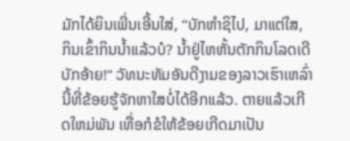ມັກໄດ້ຍິນເພີ່ນເອີ້ນໃສ່, “ບັກຫໍາຊິໄປ, ມາແຕ່ໃສ, ກິນເຂົ້າກິນນໍ້າແລ້ວບໍ? ນໍ້າຢູ່ໄຫຫັ້ນຕັກກິນໂລດເດີ ບັກອ້າຍ!“ ວັທນະທັມອັນດີງາມຂອງລາວເຮົາເຫລົ່ານີ້ທີ່ຂ້ອຍຮູ້ຈັກຫາໃສບໍ່ໄດ້ອີກແລ້ວ. ຕາຍແລ້ວເກີດໃຫມ່ພັນ ເທື່ອກໍຂໍໃຫ້ຂ້ອຍເກີດມາເປັນ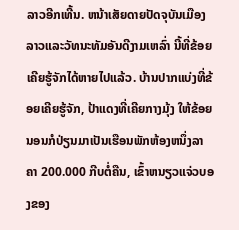ລາວອີກເທີ້ນ. ຫນ້າເສັຍດາຍປັດຈຸບັນເມືອງລາວແລະວັທນະທັມອັນດີງາມເຫລົ່າ ນີ້ທີ່ຂ້ອຍເຄີຍຮູ້ຈັກໄດ້ຫາຍໄປແລ້ວ. ບ້ານປາກແບ່ງທີ່ຂ້ອຍເຄີຍຮູ້ຈັກ, ປ້າແດງທີ່ເຄີຍກາງມຸ້ງ ໃຫ້ຂ້ອຍນອນກໍປ່ຽນມາເປັນເຮືອນພັກຫ້ອງຫນຶ່ງລາຄາ 200.000 ກີບຕໍ່ຄືນ, ເຂົ້າຫນຽວແຈ່ວບອງຂອງ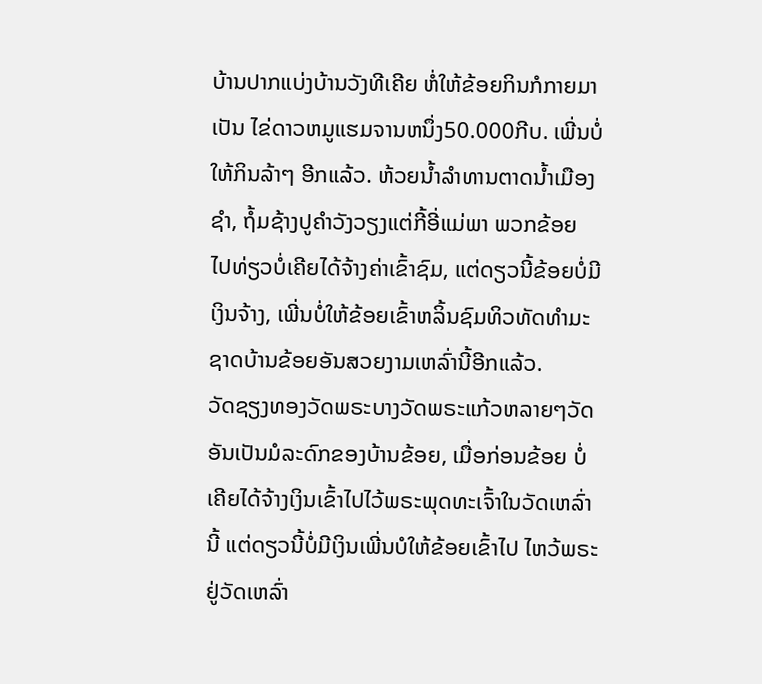ບ້ານປາກແບ່ງບ້ານວັງທີເຄີຍ ຫໍ່ໃຫ້ຂ້ອຍກິນກໍກາຍມາເປັນ ໄຂ່ດາວຫມູແຮມຈານຫນຶ່ງ50.000ກີບ. ເພີ່ນບໍ່ໃຫ້ກິນລ້າໆ ອີກແລ້ວ. ຫ້ວຍນໍ້າລໍາທານຕາດນໍ້າເມືອງຊໍາ, ຖໍ້ມຊ້າງປູຄໍາວັງວຽງແຕ່ກີ້ອີ່ແມ່ພາ ພວກຂ້ອຍ ໄປທ່ຽວບໍ່ເຄີຍໄດ້ຈ້າງຄ່າເຂົ້າຊົມ, ແຕ່ດຽວນີ້ຂ້ອຍບໍ່ມີເງິນຈ້າງ, ເພີ່ນບໍ່ໃຫ້ຂ້ອຍເຂົ້າຫລິ້ນຊົມທິວທັດທໍາມະຊາດບ້ານຂ້ອຍອັນສວຍງາມເຫລົ່ານີ້ອີກແລ້ວ.
ວັດຊຽງທອງວັດພຣະບາງວັດພຣະແກ້ວຫລາຍໆວັດອັນເປັນມໍລະດົກຂອງບ້ານຂ້ອຍ, ເມື່ອກ່ອນຂ້ອຍ ບໍ່ເຄີຍໄດ້ຈ້າງເງິນເຂົ້າໄປໄວ້ພຣະພຸດທະເຈົ້າໃນວັດເຫລົ່ານີ້ ແຕ່ດຽວນີ້ບໍ່ມີເງິນເພີ່ນບໍໃຫ້ຂ້ອຍເຂົ້າໄປ ໄຫວ້ພຣະຢູ່ວັດເຫລົ່າ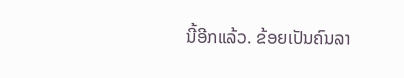ນີ້ອີກແລ້ວ. ຂ້ອຍເປັນຄົນລາ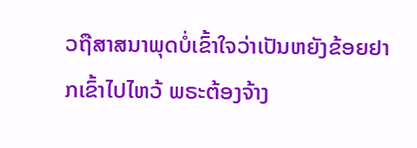ວຖືສາສນາພຸດບໍ່ເຂົ້າໃຈວ່າເປັນຫຍັງຂ້ອຍຢາກເຂົ້າໄປໄຫວ້ ພຣະຕ້ອງຈ້າງ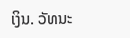ເງິນ. ວັທນະ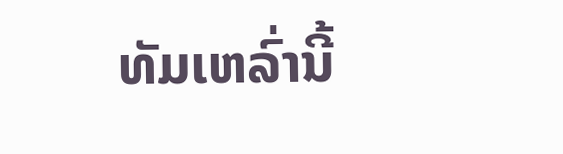ທັມເຫລົ່ານີ້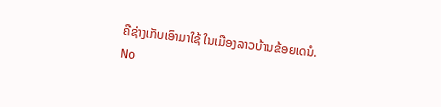ຄືຊ່າງເກັບເອົາມາໃຊ້ ໃນເມືອງລາວບ້ານຂ້ອຍເດນໍ.
No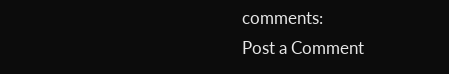comments:
Post a Comment